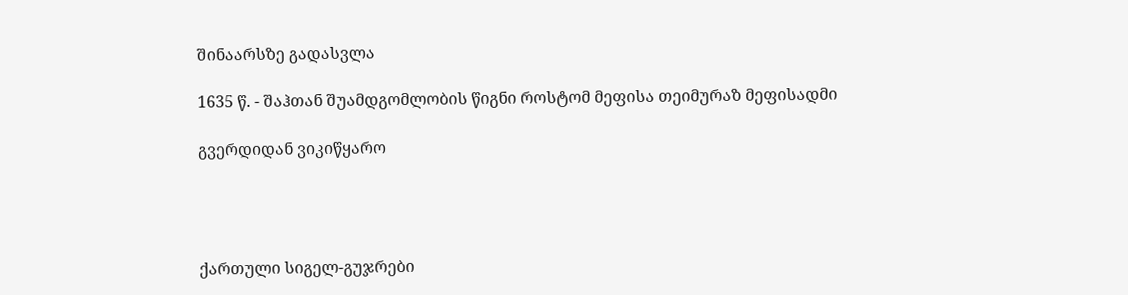შინაარსზე გადასვლა

1635 წ. - შაჰთან შუამდგომლობის წიგნი როსტომ მეფისა თეიმურაზ მეფისადმი

გვერდიდან ვიკიწყარო




ქართული სიგელ-გუჯრები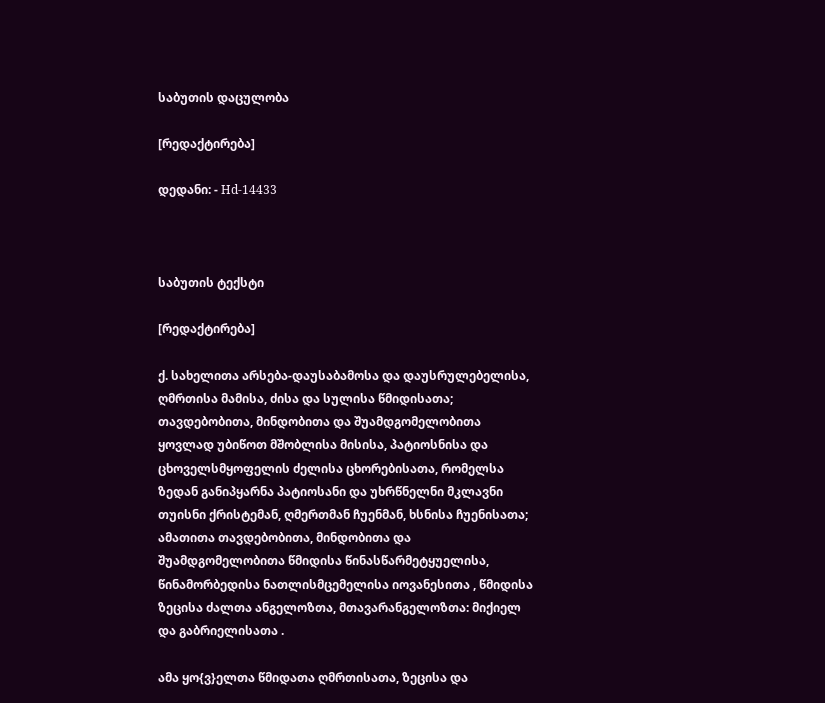საბუთის დაცულობა

[რედაქტირება]

დედანი: - Hd-14433



საბუთის ტექსტი

[რედაქტირება]

ქ. სახელითა არსება-დაუსაბამოსა და დაუსრულებელისა, ღმრთისა მამისა, ძისა და სულისა წმიდისათა; თავდებობითა, მინდობითა და შუამდგომელობითა ყოვლად უბიწოთ მშობლისა მისისა, პატიოსნისა და ცხოველსმყოფელის ძელისა ცხორებისათა, რომელსა ზედან განიპყარნა პატიოსანი და უხრწნელნი მკლავნი თუისნი ქრისტემან, ღმერთმან ჩუენმან, ხსნისა ჩუენისათა; ამათითა თავდებობითა, მინდობითა და შუამდგომელობითა წმიდისა წინასწარმეტყუელისა, წინამორბედისა ნათლისმცემელისა იოვანესითა , წმიდისა ზეცისა ძალთა ანგელოზთა, მთავარანგელოზთა: მიქიელ და გაბრიელისათა .

ამა ყო{ვ}ელთა წმიდათა ღმრთისათა, ზეცისა და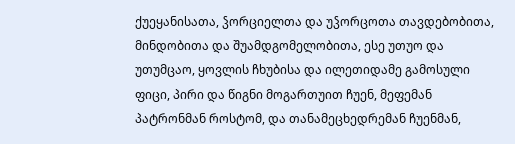ქუეყანისათა, ჴორციელთა და უჴორცოთა თავდებობითა, მინდობითა და შუამდგომელობითა, ესე უთუო და უთუმცაო, ყოვლის ჩხუბისა და ილეთიდამე გამოსული ფიცი, პირი და წიგნი მოგართუით ჩუენ, მეფემან პატრონმან როსტომ, და თანამეცხედრემან ჩუენმან,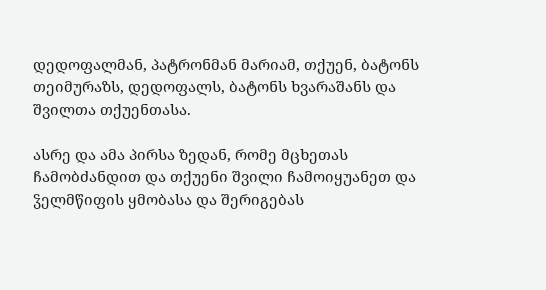დედოფალმან, პატრონმან მარიამ, თქუენ, ბატონს თეიმურაზს, დედოფალს, ბატონს ხვარაშანს და შვილთა თქუენთასა.

ასრე და ამა პირსა ზედან, რომე მცხეთას ჩამობძანდით და თქუენი შვილი ჩამოიყუანეთ და ჴელმწიფის ყმობასა და შერიგებას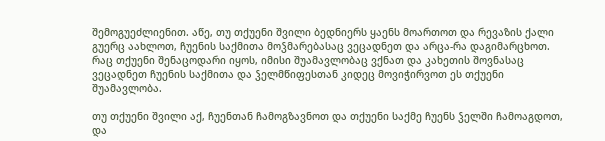შემოგუეძლიენით. აწე, თუ თქუენი შვილი ბედნიერს ყაენს მოართოთ და რევაზის ქალი გუერც აახლოთ, ჩუენის საქმითა მოჴმარებასაც ვეცადნეთ და არცა-რა დაგიმარცხოთ. რაც თქუენი შენაცოდარი იყოს, იმისი შუამავლობაც ვქნათ და კახეთის შოვნასაც ვეცადნეთ ჩუენის საქმითა და ჴელმწიფესთან კიდეც მოვიჭირვოთ ეს თქუენი შუამავლობა.

თუ თქუენი შვილი აქ, ჩუენთან ჩამოგზავნოთ და თქუენი საქმე ჩუენს ჴელში ჩამოაგდოთ, და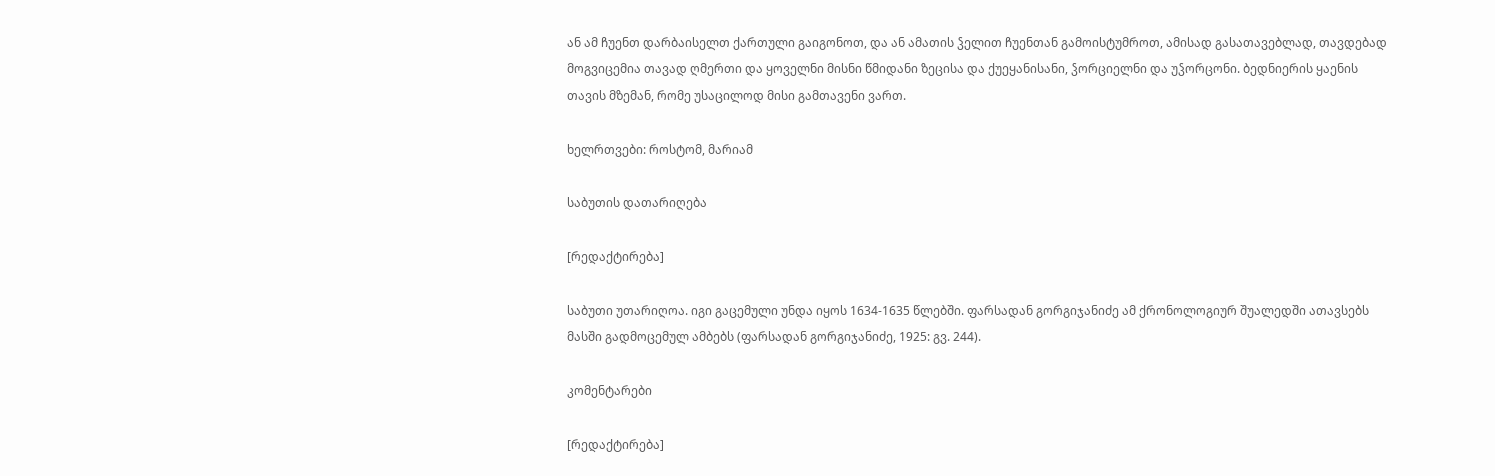ან ამ ჩუენთ დარბაისელთ ქართული გაიგონოთ, და ან ამათის ჴელით ჩუენთან გამოისტუმროთ, ამისად გასათავებლად, თავდებად მოგვიცემია თავად ღმერთი და ყოველნი მისნი წმიდანი ზეცისა და ქუეყანისანი, ჴორციელნი და უჴორცონი. ბედნიერის ყაენის თავის მზემან, რომე უსაცილოდ მისი გამთავენი ვართ.

ხელრთვები: როსტომ, მარიამ

საბუთის დათარიღება

[რედაქტირება]

საბუთი უთარიღოა. იგი გაცემული უნდა იყოს 1634-1635 წლებში. ფარსადან გორგიჯანიძე ამ ქრონოლოგიურ შუალედში ათავსებს მასში გადმოცემულ ამბებს (ფარსადან გორგიჯანიძე, 1925: გვ. 244).

კომენტარები

[რედაქტირება]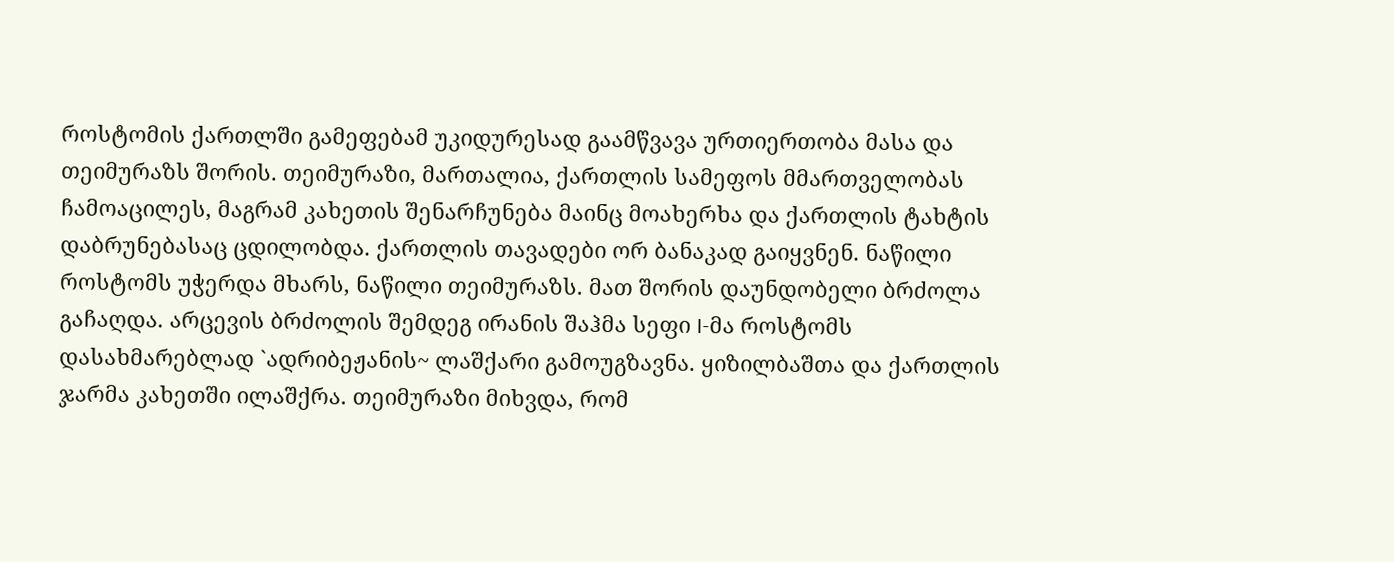როსტომის ქართლში გამეფებამ უკიდურესად გაამწვავა ურთიერთობა მასა და თეიმურაზს შორის. თეიმურაზი, მართალია, ქართლის სამეფოს მმართველობას ჩამოაცილეს, მაგრამ კახეთის შენარჩუნება მაინც მოახერხა და ქართლის ტახტის დაბრუნებასაც ცდილობდა. ქართლის თავადები ორ ბანაკად გაიყვნენ. ნაწილი როსტომს უჭერდა მხარს, ნაწილი თეიმურაზს. მათ შორის დაუნდობელი ბრძოლა გაჩაღდა. არცევის ბრძოლის შემდეგ ირანის შაჰმა სეფი I-მა როსტომს დასახმარებლად `ადრიბეჟანის~ ლაშქარი გამოუგზავნა. ყიზილბაშთა და ქართლის ჯარმა კახეთში ილაშქრა. თეიმურაზი მიხვდა, რომ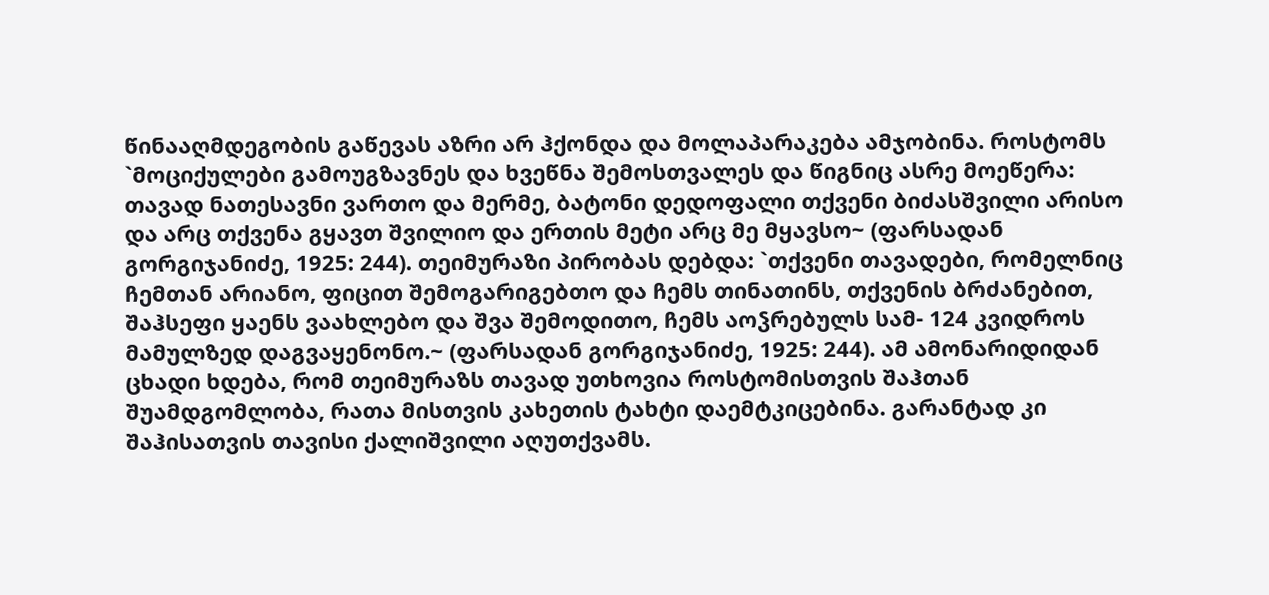წინააღმდეგობის გაწევას აზრი არ ჰქონდა და მოლაპარაკება ამჯობინა. როსტომს `მოციქულები გამოუგზავნეს და ხვეწნა შემოსთვალეს და წიგნიც ასრე მოეწერა: თავად ნათესავნი ვართო და მერმე, ბატონი დედოფალი თქვენი ბიძასშვილი არისო და არც თქვენა გყავთ შვილიო და ერთის მეტი არც მე მყავსო~ (ფარსადან გორგიჯანიძე, 1925: 244). თეიმურაზი პირობას დებდა: `თქვენი თავადები, რომელნიც ჩემთან არიანო, ფიცით შემოგარიგებთო და ჩემს თინათინს, თქვენის ბრძანებით, შაჰსეფი ყაენს ვაახლებო და შვა შემოდითო, ჩემს აოჴრებულს სამ- 124 კვიდროს მამულზედ დაგვაყენონო.~ (ფარსადან გორგიჯანიძე, 1925: 244). ამ ამონარიდიდან ცხადი ხდება, რომ თეიმურაზს თავად უთხოვია როსტომისთვის შაჰთან შუამდგომლობა, რათა მისთვის კახეთის ტახტი დაემტკიცებინა. გარანტად კი შაჰისათვის თავისი ქალიშვილი აღუთქვამს.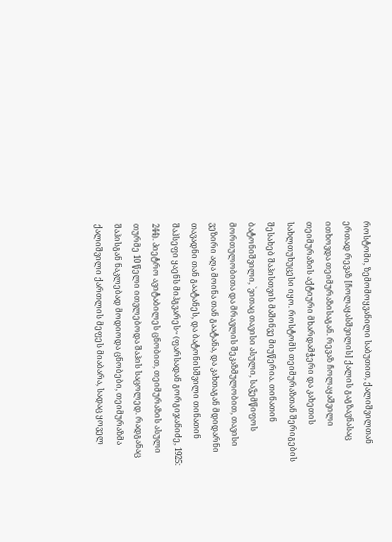როსტომი, ზემომოყვანილი საბუთით, ქალიშვილთან ერთად რევაზ [ჩოლაყასშვილის] ქალის გაგზავნასაც ითხოვდა თეიმურაზისაგან. რევაზ ჩოლაყაშვილი თეიმურაზის აქტიური მხარდამჭერი და კახეთის სახლთუხუცესი იყო. როსტომს თეიმურაზთან შერიგების შესახებ შაჰისთვის მაშინვე მიუწერია. თინათინ ბატონიშვილი, `ვითაც თავისი ასული, საჴემწიფოს მორთულობითა და მრავლის შეკაზმულობით, თავისი ვეზირი აღა მოინა თან გაატანა, და კახთაგან მდიდარნი თავადნი თან გაატანეს, და ბატონისშვილი თინათინ შაჰსეფი ყაენს მიჰგვარეს~ (ფარსადან გორგიჯანიძე, 1925: 244). პიეტრო ავიტაბილეს ცნობით, თეიმურაზის ასული თურმე 10 წელი ითვლებოდა შაჰის საცოლედ. რადგანაც შაჰისგან ნაკლებად მოდიოდა ცნობები, თეიმურაზმა ქალიშვილი ქართლის მეფეს მიაბარა, სადაც ყოველ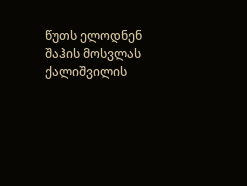წუთს ელოდნენ შაჰის მოსვლას ქალიშვილის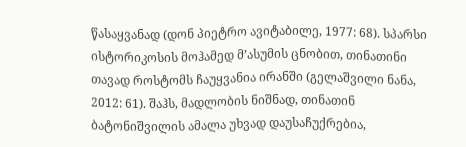წასაყვანად (დონ პიეტრო ავიტაბილე, 1977: 68). სპარსი ისტორიკოსის მოჰამედ მ’ასუმის ცნობით, თინათინი თავად როსტომს ჩაუყვანია ირანში (გელაშვილი ნანა, 2012: 61). შაჰს, მადლობის ნიშნად, თინათინ ბატონიშვილის ამალა უხვად დაუსაჩუქრებია,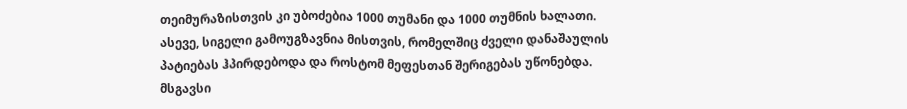თეიმურაზისთვის კი უბოძებია 1000 თუმანი და 1000 თუმნის ხალათი. ასევე, სიგელი გამოუგზავნია მისთვის, რომელშიც ძველი დანაშაულის პატიებას ჰპირდებოდა და როსტომ მეფესთან შერიგებას უწონებდა. მსგავსი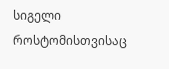სიგელი როსტომისთვისაც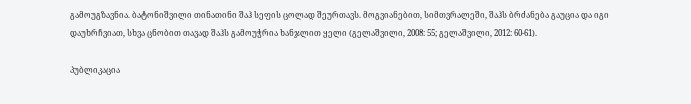გამოუგზავნია. ბატონიშვილი თინათინი შაჰ სეფის ცოლად შეურთავს. მოგვიანებით, სიმთვრალეში, შაჰს ბრძანება გაუცია და იგი დაუხრჩვიათ, სხვა ცნობით თავად შაჰს გამოუჭრია ხანჯლით ყელი (გელაშვილი, 2008: 55; გელაშვილი, 2012: 60-61).

პუბლიკაცია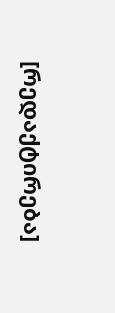[რედაქტირება]